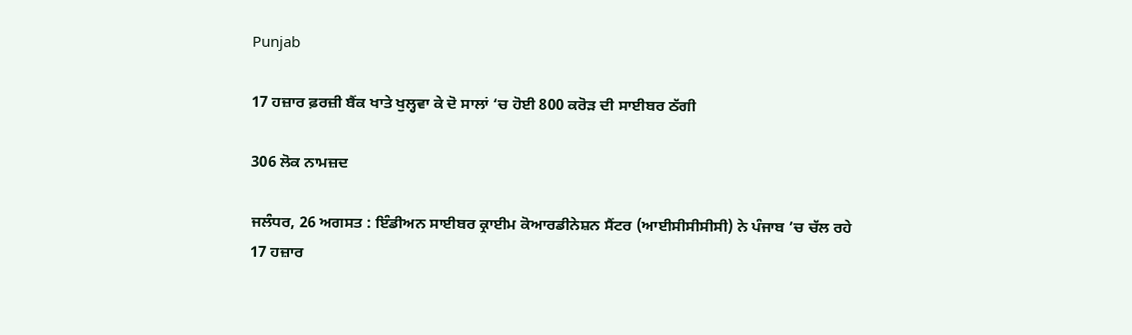Punjab

17 ਹਜ਼ਾਰ ਫ਼ਰਜ਼ੀ ਬੈਂਕ ਖਾਤੇ ਖੁਲ੍ਹਵਾ ਕੇ ਦੋ ਸਾਲਾਂ ‘ਚ ਹੋਈ 800 ਕਰੋੜ ਦੀ ਸਾਈਬਰ ਠੱਗੀ

306 ਲੋਕ ਨਾਮਜ਼ਦ

ਜਲੰਧਰ, 26 ਅਗਸਤ : ਇੰਡੀਅਨ ਸਾਈਬਰ ਕ੍ਰਾਈਮ ਕੋਆਰਡੀਨੇਸ਼ਨ ਸੈਂਟਰ (ਆਈਸੀਸੀਸੀਸੀ) ਨੇ ਪੰਜਾਬ ’ਚ ਚੱਲ ਰਹੇ 17 ਹਜ਼ਾਰ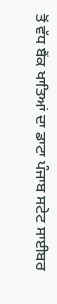ਤੋਂ ਵੱਧ ਬੈਂਕ ਖਾਤਿਆਂ ਦਾ ਡਾਟਾ ਪੰਜਾਬ ਸਟੇਟ ਸਾਈਬਰ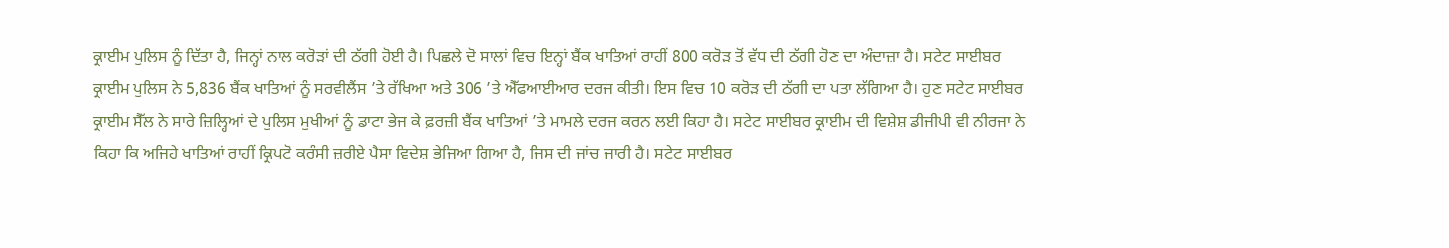ਕ੍ਰਾਈਮ ਪੁਲਿਸ ਨੂੰ ਦਿੱਤਾ ਹੈ, ਜਿਨ੍ਹਾਂ ਨਾਲ ਕਰੋੜਾਂ ਦੀ ਠੱਗੀ ਹੋਈ ਹੈ। ਪਿਛਲੇ ਦੋ ਸਾਲਾਂ ਵਿਚ ਇਨ੍ਹਾਂ ਬੈਂਕ ਖਾਤਿਆਂ ਰਾਹੀਂ 800 ਕਰੋੜ ਤੋਂ ਵੱਧ ਦੀ ਠੱਗੀ ਹੋਣ ਦਾ ਅੰਦਾਜ਼ਾ ਹੈ। ਸਟੇਟ ਸਾਈਬਰ ਕ੍ਰਾਈਮ ਪੁਲਿਸ ਨੇ 5,836 ਬੈਂਕ ਖਾਤਿਆਂ ਨੂੰ ਸਰਵੀਲੈਂਸ ’ਤੇ ਰੱਖਿਆ ਅਤੇ 306 ’ਤੇ ਐੱਫਆਈਆਰ ਦਰਜ ਕੀਤੀ। ਇਸ ਵਿਚ 10 ਕਰੋੜ ਦੀ ਠੱਗੀ ਦਾ ਪਤਾ ਲੱਗਿਆ ਹੈ। ਹੁਣ ਸਟੇਟ ਸਾਈਬਰ ਕ੍ਰਾਈਮ ਸੈੱਲ ਨੇ ਸਾਰੇ ਜ਼ਿਲ੍ਹਿਆਂ ਦੇ ਪੁਲਿਸ ਮੁਖੀਆਂ ਨੂੰ ਡਾਟਾ ਭੇਜ ਕੇ ਫ਼ਰਜ਼ੀ ਬੈਂਕ ਖਾਤਿਆਂ ’ਤੇ ਮਾਮਲੇ ਦਰਜ ਕਰਨ ਲਈ ਕਿਹਾ ਹੈ। ਸਟੇਟ ਸਾਈਬਰ ਕ੍ਰਾਈਮ ਦੀ ਵਿਸ਼ੇਸ਼ ਡੀਜੀਪੀ ਵੀ ਨੀਰਜਾ ਨੇ ਕਿਹਾ ਕਿ ਅਜਿਹੇ ਖਾਤਿਆਂ ਰਾਹੀਂ ਕ੍ਰਿਪਟੋ ਕਰੰਸੀ ਜ਼ਰੀਏ ਪੈਸਾ ਵਿਦੇਸ਼ ਭੇਜਿਆ ਗਿਆ ਹੈ, ਜਿਸ ਦੀ ਜਾਂਚ ਜਾਰੀ ਹੈ। ਸਟੇਟ ਸਾਈਬਰ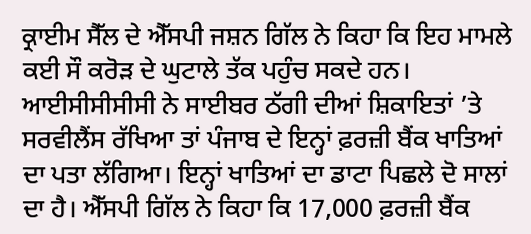ਕ੍ਰਾਈਮ ਸੈੱਲ ਦੇ ਐੱਸਪੀ ਜਸ਼ਨ ਗਿੱਲ ਨੇ ਕਿਹਾ ਕਿ ਇਹ ਮਾਮਲੇ ਕਈ ਸੌ ਕਰੋੜ ਦੇ ਘੁਟਾਲੇ ਤੱਕ ਪਹੁੰਚ ਸਕਦੇ ਹਨ। ਆਈਸੀਸੀਸੀਸੀ ਨੇ ਸਾਈਬਰ ਠੱਗੀ ਦੀਆਂ ਸ਼ਿਕਾਇਤਾਂ ’ਤੇ ਸਰਵੀਲੈਂਸ ਰੱਖਿਆ ਤਾਂ ਪੰਜਾਬ ਦੇ ਇਨ੍ਹਾਂ ਫ਼ਰਜ਼ੀ ਬੈਂਕ ਖਾਤਿਆਂ ਦਾ ਪਤਾ ਲੱਗਿਆ। ਇਨ੍ਹਾਂ ਖਾਤਿਆਂ ਦਾ ਡਾਟਾ ਪਿਛਲੇ ਦੋ ਸਾਲਾਂ ਦਾ ਹੈ। ਐੱਸਪੀ ਗਿੱਲ ਨੇ ਕਿਹਾ ਕਿ 17,000 ਫ਼ਰਜ਼ੀ ਬੈਂਕ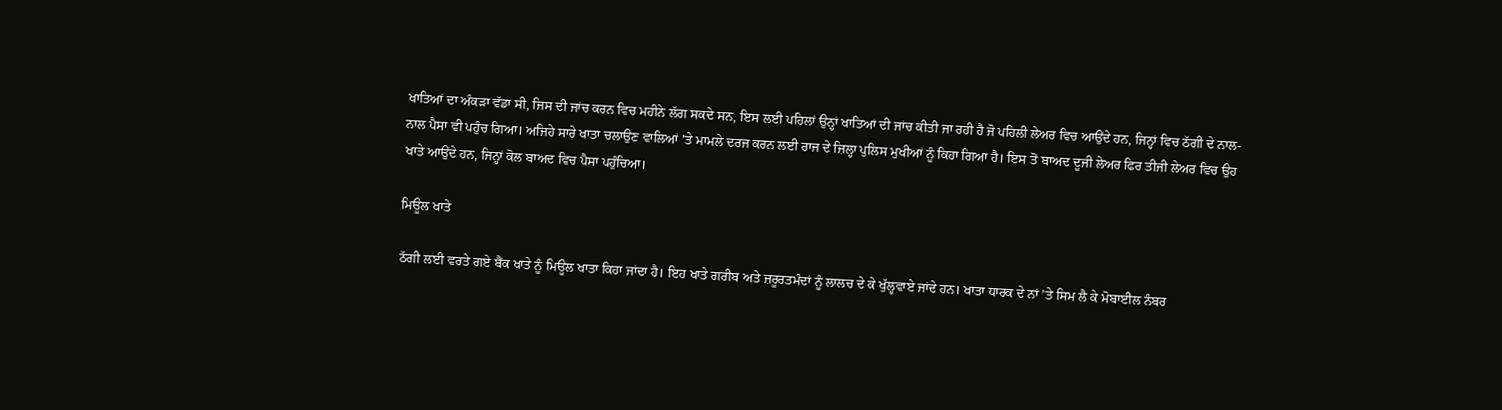ਖਾਤਿਆਂ ਦਾ ਅੰਕੜਾ ਵੱਡਾ ਸੀ, ਜਿਸ ਦੀ ਜਾਂਚ ਕਰਨ ਵਿਚ ਮਹੀਨੇ ਲੱਗ ਸਕਦੇ ਸਨ, ਇਸ ਲਈ ਪਹਿਲਾਂ ਉਨ੍ਹਾਂ ਖਾਤਿਆਂ ਦੀ ਜਾਂਚ ਕੀਤੀ ਜਾ ਰਹੀ ਹੈ ਜੋ ਪਹਿਲੀ ਲੇਅਰ ਵਿਚ ਆਉਂਦੇ ਹਨ, ਜਿਨ੍ਹਾਂ ਵਿਚ ਠੱਗੀ ਦੇ ਨਾਲ-ਨਾਲ ਪੈਸਾ ਵੀ ਪਹੁੰਚ ਗਿਆ। ਅਜਿਹੇ ਸਾਰੇ ਖਾਤਾ ਚਲਾਉਣ ਵਾਲਿਆਂ ’ਤੇ ਮਾਮਲੇ ਦਰਜ ਕਰਨ ਲਈ ਰਾਜ ਦੇ ਜ਼ਿਲ੍ਹਾ ਪੁਲਿਸ ਮੁਖੀਆਂ ਨੂੰ ਕਿਹਾ ਗਿਆ ਹੈ। ਇਸ ਤੋਂ ਬਾਅਦ ਦੂਜੀ ਲੇਅਰ ਫਿਰ ਤੀਜੀ ਲੇਅਰ ਵਿਚ ਉਹ ਖਾਤੇ ਆਉਂਦੇ ਹਨ, ਜਿਨ੍ਹਾਂ ਕੋਲ ਬਾਅਦ ਵਿਚ ਪੈਸਾ ਪਹੁੰਚਿਆ।

ਮਿਊਲ ਖਾਤੇ

ਠੱਗੀ ਲਈ ਵਰਤੇ ਗਏ ਬੈਂਕ ਖਾਤੇ ਨੂੰ ਮਿਊਲ ਖਾਤਾ ਕਿਹਾ ਜਾਂਦਾ ਹੈ। ਇਹ ਖਾਤੇ ਗਰੀਬ ਅਤੇ ਜ਼ਰੂਰਤਮੰਦਾਂ ਨੂੰ ਲਾਲਚ ਦੇ ਕੇ ਖੁੱਲ੍ਹਵਾਏ ਜਾਂਦੇ ਹਨ। ਖਾਤਾ ਧਾਰਕ ਦੇ ਨਾਂ ’ਤੇ ਸਿਮ ਲੈ ਕੇ ਮੋਬਾਈਲ ਨੰਬਰ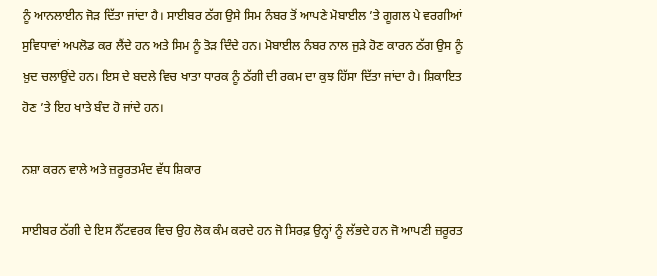ਨੂੰ ਆਨਲਾਈਨ ਜੋੜ ਦਿੱਤਾ ਜਾਂਦਾ ਹੈ। ਸਾਈਬਰ ਠੱਗ ਉਸੇ ਸਿਮ ਨੰਬਰ ਤੋਂ ਆਪਣੇ ਮੋਬਾਈਲ ’ਤੇ ਗੂਗਲ ਪੇ ਵਰਗੀਆਂ ਸੁਵਿਧਾਵਾਂ ਅਪਲੋਡ ਕਰ ਲੈਂਦੇ ਹਨ ਅਤੇ ਸਿਮ ਨੂੰ ਤੋੜ ਦਿੰਦੇ ਹਨ। ਮੋਬਾਈਲ ਨੰਬਰ ਨਾਲ ਜੁੜੇ ਹੋਣ ਕਾਰਨ ਠੱਗ ਉਸ ਨੂੰ ਖ਼ੁਦ ਚਲਾਉਂਦੇ ਹਨ। ਇਸ ਦੇ ਬਦਲੇ ਵਿਚ ਖਾਤਾ ਧਾਰਕ ਨੂੰ ਠੱਗੀ ਦੀ ਰਕਮ ਦਾ ਕੁਝ ਹਿੱਸਾ ਦਿੱਤਾ ਜਾਂਦਾ ਹੈ। ਸ਼ਿਕਾਇਤ ਹੋਣ ’ਤੇ ਇਹ ਖਾਤੇ ਬੰਦ ਹੋ ਜਾਂਦੇ ਹਨ।

ਨਸ਼ਾ ਕਰਨ ਵਾਲੇ ਅਤੇ ਜ਼ਰੂਰਤਮੰਦ ਵੱਧ ਸ਼ਿਕਾਰ

ਸਾਈਬਰ ਠੱਗੀ ਦੇ ਇਸ ਨੈੱਟਵਰਕ ਵਿਚ ਉਹ ਲੋਕ ਕੰਮ ਕਰਦੇ ਹਨ ਜੋ ਸਿਰਫ਼ ਉਨ੍ਹਾਂ ਨੂੰ ਲੱਭਦੇ ਹਨ ਜੋ ਆਪਣੀ ਜ਼ਰੂਰਤ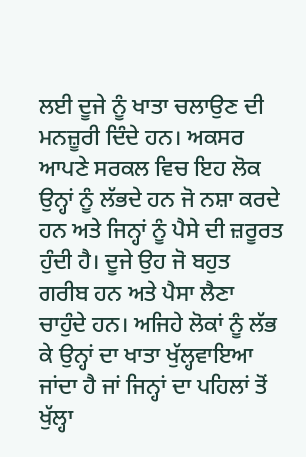ਲਈ ਦੂਜੇ ਨੂੰ ਖਾਤਾ ਚਲਾਉਣ ਦੀ ਮਨਜ਼ੂਰੀ ਦਿੰਦੇ ਹਨ। ਅਕਸਰ ਆਪਣੇ ਸਰਕਲ ਵਿਚ ਇਹ ਲੋਕ ਉਨ੍ਹਾਂ ਨੂੰ ਲੱਭਦੇ ਹਨ ਜੋ ਨਸ਼ਾ ਕਰਦੇ ਹਨ ਅਤੇ ਜਿਨ੍ਹਾਂ ਨੂੰ ਪੈਸੇ ਦੀ ਜ਼ਰੂਰਤ ਹੁੰਦੀ ਹੈ। ਦੂਜੇ ਉਹ ਜੋ ਬਹੁਤ ਗਰੀਬ ਹਨ ਅਤੇ ਪੈਸਾ ਲੈਣਾ ਚਾਹੁੰਦੇ ਹਨ। ਅਜਿਹੇ ਲੋਕਾਂ ਨੂੰ ਲੱਭ ਕੇ ਉਨ੍ਹਾਂ ਦਾ ਖਾਤਾ ਖੁੱਲ੍ਹਵਾਇਆ ਜਾਂਦਾ ਹੈ ਜਾਂ ਜਿਨ੍ਹਾਂ ਦਾ ਪਹਿਲਾਂ ਤੋਂ ਖੁੱਲ੍ਹਾ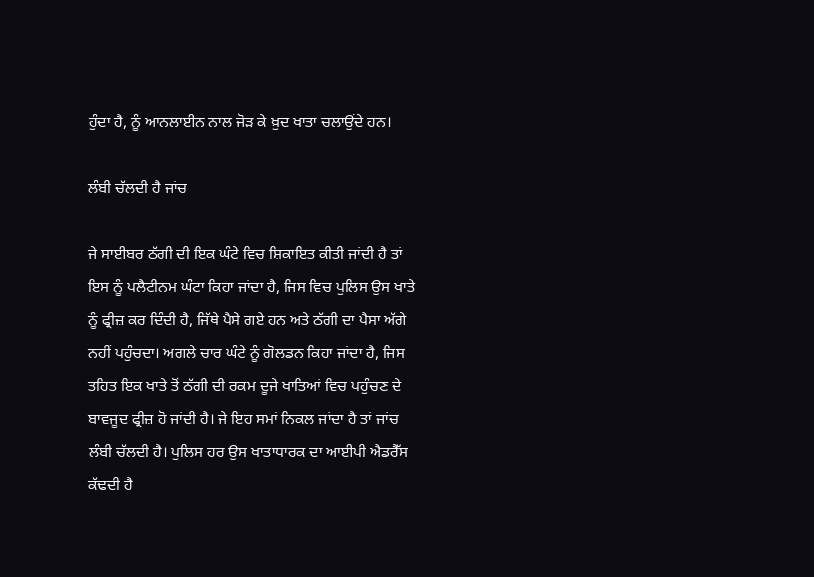ਹੁੰਦਾ ਹੈ, ਨੂੰ ਆਨਲਾਈਨ ਨਾਲ ਜੋੜ ਕੇ ਖ਼ੁਦ ਖਾਤਾ ਚਲਾਉਂਦੇ ਹਨ।

ਲੰਬੀ ਚੱਲਦੀ ਹੈ ਜਾਂਚ

ਜੇ ਸਾਈਬਰ ਠੱਗੀ ਦੀ ਇਕ ਘੰਟੇ ਵਿਚ ਸ਼ਿਕਾਇਤ ਕੀਤੀ ਜਾਂਦੀ ਹੈ ਤਾਂ ਇਸ ਨੂੰ ਪਲੈਟੀਨਮ ਘੰਟਾ ਕਿਹਾ ਜਾਂਦਾ ਹੈ, ਜਿਸ ਵਿਚ ਪੁਲਿਸ ਉਸ ਖਾਤੇ ਨੂੰ ਫ੍ਰੀਜ਼ ਕਰ ਦਿੰਦੀ ਹੈ, ਜਿੱਥੇ ਪੈਸੇ ਗਏ ਹਨ ਅਤੇ ਠੱਗੀ ਦਾ ਪੈਸਾ ਅੱਗੇ ਨਹੀਂ ਪਹੁੰਚਦਾ। ਅਗਲੇ ਚਾਰ ਘੰਟੇ ਨੂੰ ਗੋਲਡਨ ਕਿਹਾ ਜਾਂਦਾ ਹੈ, ਜਿਸ ਤਹਿਤ ਇਕ ਖਾਤੇ ਤੋਂ ਠੱਗੀ ਦੀ ਰਕਮ ਦੂਜੇ ਖਾਤਿਆਂ ਵਿਚ ਪਹੁੰਚਣ ਦੇ ਬਾਵਜੂਦ ਫ੍ਰੀਜ਼ ਹੋ ਜਾਂਦੀ ਹੈ। ਜੇ ਇਹ ਸਮਾਂ ਨਿਕਲ ਜਾਂਦਾ ਹੈ ਤਾਂ ਜਾਂਚ ਲੰਬੀ ਚੱਲਦੀ ਹੈ। ਪੁਲਿਸ ਹਰ ਉਸ ਖਾਤਾਧਾਰਕ ਦਾ ਆਈਪੀ ਐਡਰੈੱਸ ਕੱਢਦੀ ਹੈ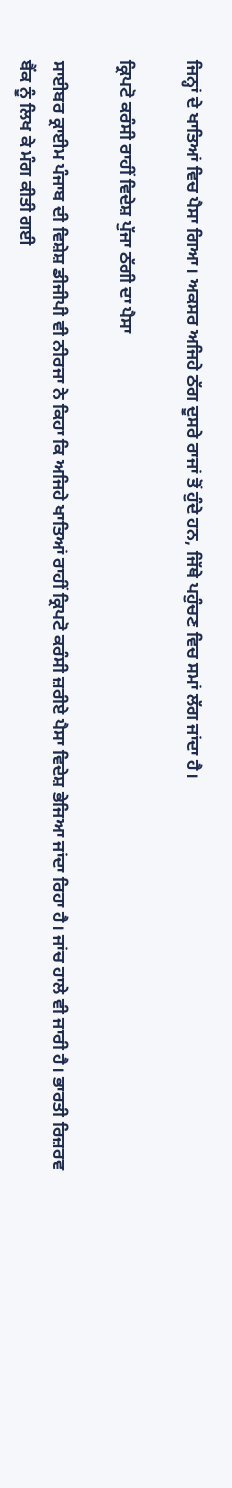ਜਿਨ੍ਹਾਂ ਦੇ ਖਾਤਿਆਂ ਵਿਚ ਪੈਸਾ ਗਿਆ। ਅਕਸਰ ਅਜਿਹੇ ਠੱਗ ਦੂਸਰੇ ਰਾਜਾਂ ਤੋਂ ਹੁੰਦੇ ਹਨ, ਜਿੱਥੇ ਪਹੁੰਚਣ ਵਿਚ ਸਮਾਂ ਲੱਗ ਜਾਂਦਾ ਹੈ।

ਕ੍ਰਿਪਟੋ ਕਰੰਸੀ ਰਾਹੀਂ ਵਿਦੇਸ਼ ਪੁੱਜਾ ਠੱਗੀ ਦਾ ਪੈਸਾ

ਸਾਈਬਰ ਕ੍ਰਾਈਮ ਪੰਜਾਬ ਦੀ ਵਿਸ਼ੇਸ਼ ਡੀਜੀਪੀ ਵੀ ਨੀਰਜਾ ਨੇ ਕਿਹਾ ਕਿ ਅਜਿਹੇ ਖਾਤਿਆਂ ਰਾਹੀਂ ਕ੍ਰਿਪਟੋ ਕਰੰਸੀ ਜ਼ਰੀਏ ਪੈਸਾ ਵਿਦੇਸ਼ ਭੇਜਿਆ ਜਾਂਦਾ ਰਿਹਾ ਹੈ। ਜਾਂਚ ਹਾਲੇ ਵੀ ਜਾਰੀ ਹੈ। ਭਾਰਤੀ ਰਿਜ਼ਰਵ ਬੈਂਕ ਨੂੰ ਲਿਖ ਕੇ ਮੰਗ ਕੀਤੀ ਗਈ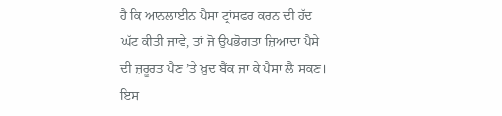ਹੈ ਕਿ ਆਨਲਾਈਨ ਪੈਸਾ ਟ੍ਰਾਂਸਫਰ ਕਰਨ ਦੀ ਹੱਦ ਘੱਟ ਕੀਤੀ ਜਾਵੇ, ਤਾਂ ਜੋ ਉਪਭੋਗਤਾ ਜ਼ਿਆਦਾ ਪੈਸੇ ਦੀ ਜ਼ਰੂਰਤ ਪੈਣ ’ਤੇ ਖ਼ੁਦ ਬੈਂਕ ਜਾ ਕੇ ਪੈਸਾ ਲੈ ਸਕਣ। ਇਸ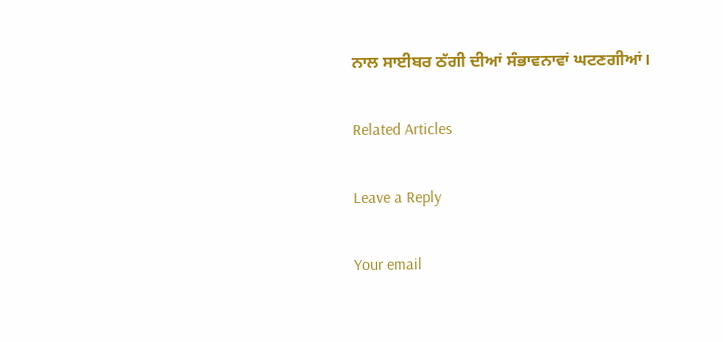ਨਾਲ ਸਾਈਬਰ ਠੱਗੀ ਦੀਆਂ ਸੰਭਾਵਨਾਵਾਂ ਘਟਣਗੀਆਂ।

Related Articles

Leave a Reply

Your email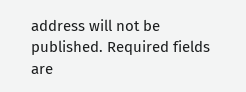address will not be published. Required fields are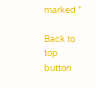marked *

Back to top button